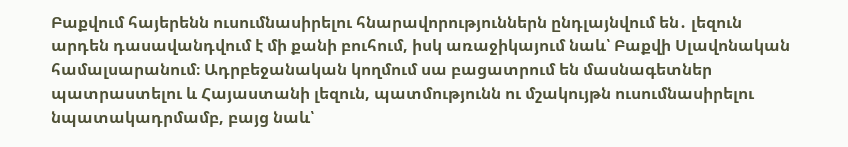Բաքվում հայերենն ուսումնասիրելու հնարավորություններն ընդլայնվում են․ լեզուն արդեն դասավանդվում է մի քանի բուհում, իսկ առաջիկայում նաև՝ Բաքվի Սլավոնական համալսարանում։ Ադրբեջանական կողմում սա բացատրում են մասնագետներ պատրաստելու և Հայաստանի լեզուն, պատմությունն ու մշակույթն ուսումնասիրելու նպատակադրմամբ, բայց նաև՝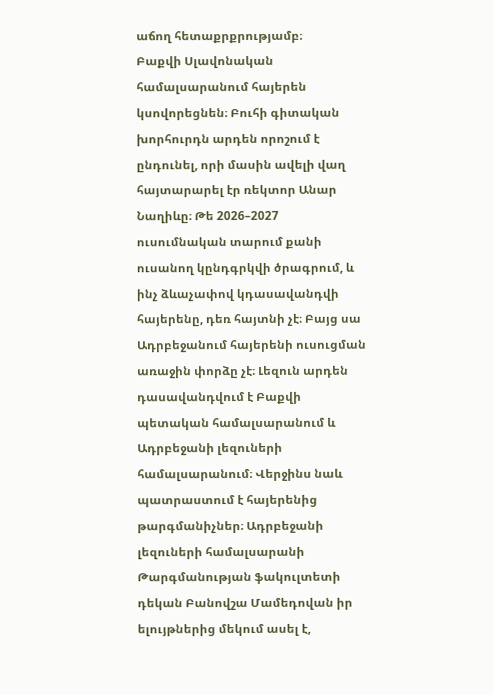աճող հետաքրքրությամբ։
Բաքվի Սլավոնական համալսարանում հայերեն կսովորեցնեն։ Բուհի գիտական խորհուրդն արդեն որոշում է ընդունել, որի մասին ավելի վաղ հայտարարել էր ռեկտոր Անար Նաղիևը։ Թե 2026–2027 ուսումնական տարում քանի ուսանող կընդգրկվի ծրագրում, և ինչ ձևաչափով կդասավանդվի հայերենը, դեռ հայտնի չէ։ Բայց սա Ադրբեջանում հայերենի ուսուցման առաջին փորձը չէ։ Լեզուն արդեն դասավանդվում է Բաքվի պետական համալսարանում և Ադրբեջանի լեզուների համալսարանում։ Վերջինս նաև պատրաստում է հայերենից թարգմանիչներ։ Ադրբեջանի լեզուների համալսարանի Թարգմանության ֆակուլտետի դեկան Բանովշա Մամեդովան իր ելույթներից մեկում ասել է,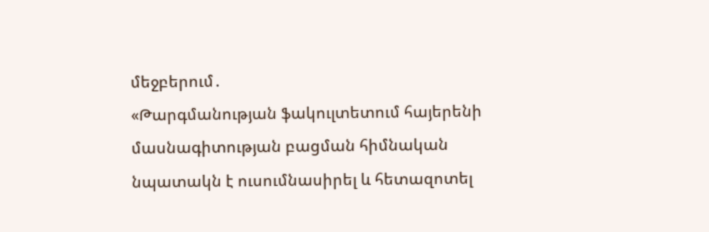մեջբերում․
«Թարգմանության ֆակուլտետում հայերենի մասնագիտության բացման հիմնական նպատակն է ուսումնասիրել և հետազոտել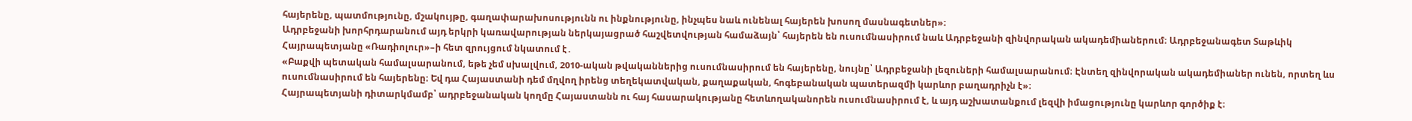հայերենը, պատմությունը, մշակույթը, գաղափարախոսությունն ու ինքնությունը, ինչպես նաև ունենալ հայերեն խոսող մասնագետներ»։
Ադրբեջանի խորհրդարանում այդ երկրի կառավարության ներկայացրած հաշվետվության համաձայն՝ հայերեն են ուսումնասիրում նաև Ադրբեջանի զինվորական ակադեմիաներում։ Ադրբեջանագետ Տաթևիկ Հայրապետյանը «Ռադիոլուր»–ի հետ զրույցում նկատում է․
«Բաքվի պետական համալսարանում, եթե չեմ սխալվում, 2010-ական թվականներից ուսումնասիրում են հայերենը, նույնը՝ Ադրբեջանի լեզուների համալսարանում։ Էնտեղ զինվորական ակադեմիաներ ունեն, որտեղ ևս ուսումնասիրում են հայերենը։ Եվ դա Հայաստանի դեմ մղվող իրենց տեղեկատվական, քաղաքական, հոգեբանական պատերազմի կարևոր բաղադրիչն է»։
Հայրապետյանի դիտարկմամբ՝ ադրբեջանական կողմը Հայաստանն ու հայ հասարակությանը հետևողականորեն ուսումնասիրում է, և այդ աշխատանքում լեզվի իմացությունը կարևոր գործիք է։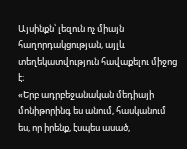Այսինքն՝ լեզուն ոչ միայն հաղորդակցության, այլև տեղեկատվություն հավաքելու միջոց է։
«Երբ ադրբեջանական մեդիայի մոնիթորինգ ես անում, հասկանում ես, որ իրենք, էսպես ասած,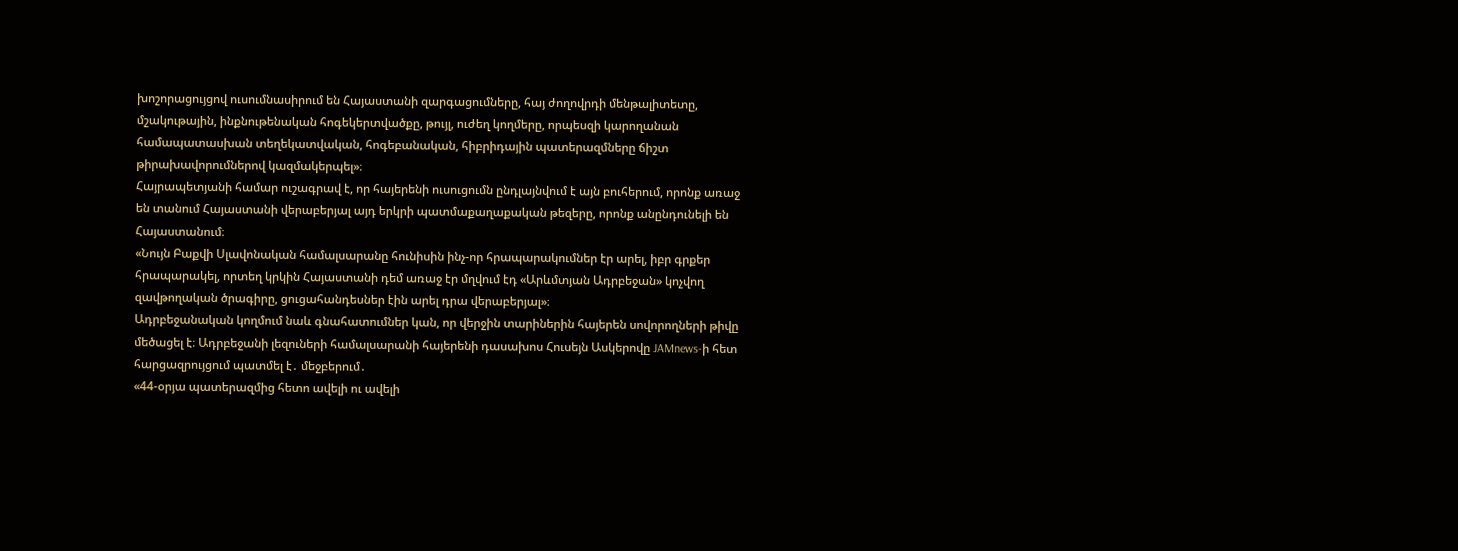խոշորացույցով ուսումնասիրում են Հայաստանի զարգացումները, հայ ժողովրդի մենթալիտետը, մշակութային, ինքնութենական հոգեկերտվածքը, թույլ, ուժեղ կողմերը, որպեսզի կարողանան համապատասխան տեղեկատվական, հոգեբանական, հիբրիդային պատերազմները ճիշտ թիրախավորումներով կազմակերպել»։
Հայրապետյանի համար ուշագրավ է, որ հայերենի ուսուցումն ընդլայնվում է այն բուհերում, որոնք առաջ են տանում Հայաստանի վերաբերյալ այդ երկրի պատմաքաղաքական թեզերը, որոնք անընդունելի են Հայաստանում։
«Նույն Բաքվի Սլավոնական համալսարանը հունիսին ինչ-որ հրապարակումներ էր արել, իբր գրքեր հրապարակել, որտեղ կրկին Հայաստանի դեմ առաջ էր մղվում էդ «Արևմտյան Ադրբեջան» կոչվող զավթողական ծրագիրը, ցուցահանդեսներ էին արել դրա վերաբերյալ»։
Ադրբեջանական կողմում նաև գնահատումներ կան, որ վերջին տարիներին հայերեն սովորողների թիվը մեծացել է։ Ադրբեջանի լեզուների համալսարանի հայերենի դասախոս Հուսեյն Ասկերովը JAMnews-ի հետ հարցազրույցում պատմել է․ մեջբերում․
«44-օրյա պատերազմից հետո ավելի ու ավելի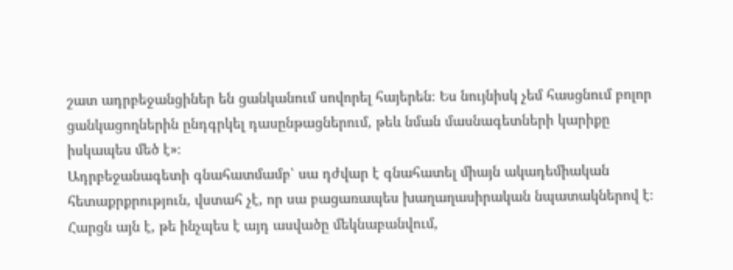շատ ադրբեջանցիներ են ցանկանում սովորել հայերեն։ Ես նույնիսկ չեմ հասցնում բոլոր ցանկացողներին ընդգրկել դասընթացներում, թեև նման մասնագետների կարիքը իսկապես մեծ է»։
Ադրբեջանագետի գնահատմամբ՝ սա դժվար է գնահատել միայն ակադեմիական հետաքրքրություն, վստահ չէ, որ սա բացառապես խաղաղասիրական նպատակներով է։ Հարցն այն է, թե ինչպես է այդ ասվածը մեկնաբանվում,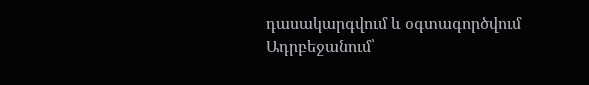դասակարգվում և օգտագործվում Ադրբեջանում՝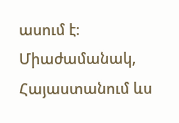ասում է։
Միաժամանակ, Հայաստանում ևս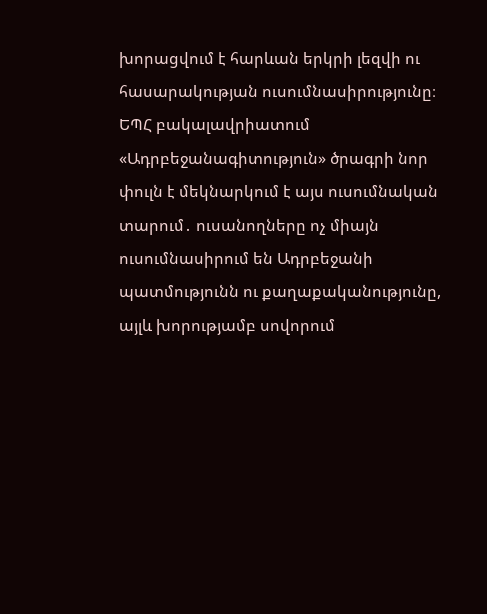խորացվում է հարևան երկրի լեզվի ու հասարակության ուսումնասիրությունը։ ԵՊՀ բակալավրիատում «Ադրբեջանագիտություն» ծրագրի նոր փուլն է մեկնարկում է այս ուսումնական տարում․ ուսանողները ոչ միայն ուսումնասիրում են Ադրբեջանի պատմությունն ու քաղաքականությունը, այլև խորությամբ սովորում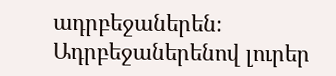ադրբեջաներեն։ Ադրբեջաներենով լուրեր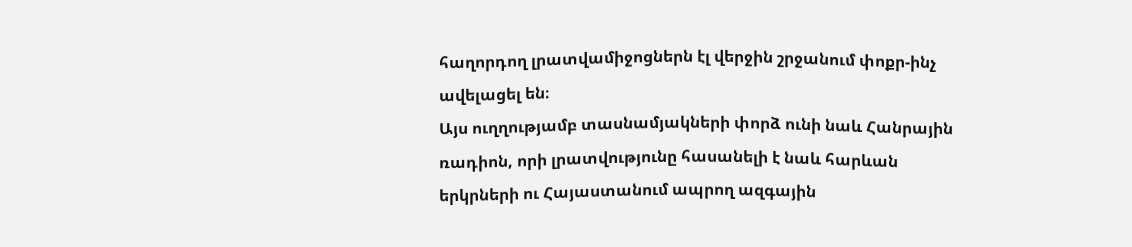հաղորդող լրատվամիջոցներն էլ վերջին շրջանում փոքր-ինչ ավելացել են։
Այս ուղղությամբ տասնամյակների փորձ ունի նաև Հանրային ռադիոն, որի լրատվությունը հասանելի է նաև հարևան երկրների ու Հայաստանում ապրող ազգային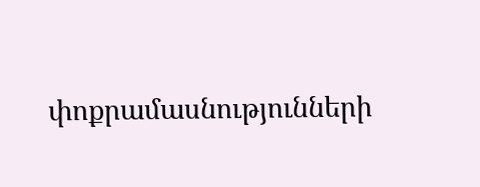փոքրամասնությունների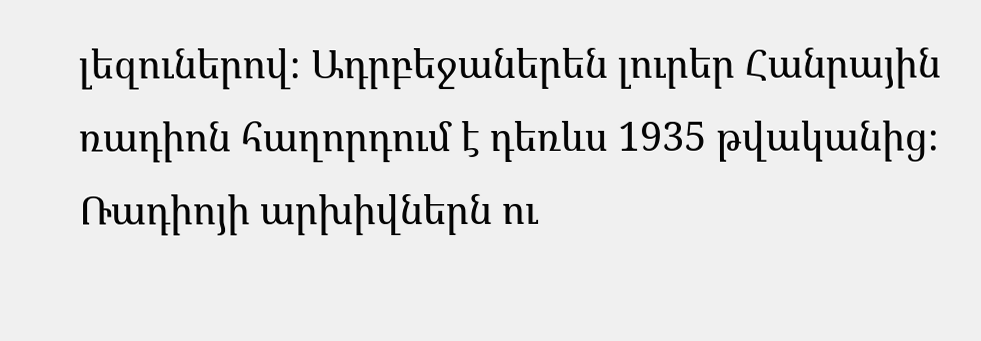լեզուներով։ Ադրբեջաներեն լուրեր Հանրային ռադիոն հաղորդում է դեռևս 1935 թվականից։ Ռադիոյի արխիվներն ու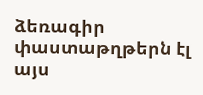ձեռագիր փաստաթղթերն էլ այս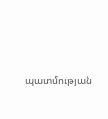պատմության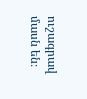ուշագրավ մասն են։